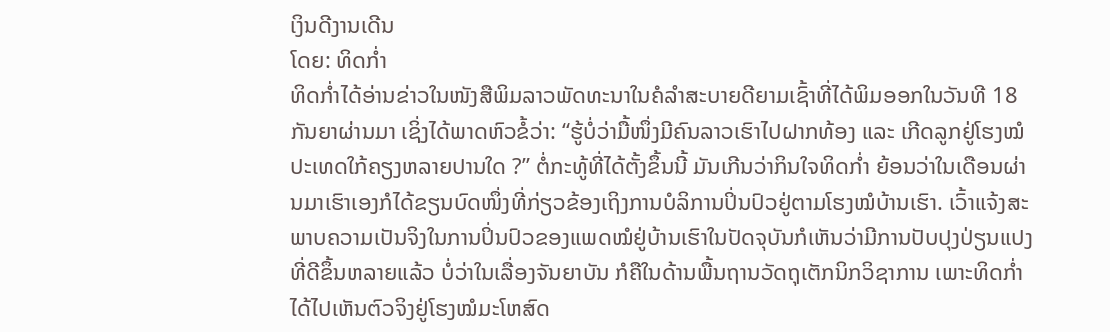ເງິນດີງານເດີນ
ໂດຍ: ທິດກໍ່າ
ທິດກໍ່າໄດ້ອ່ານຂ່າວໃນໜັງສືພິມລາວພັດທະນາໃນຄໍລໍາສະບາຍດີຍາມເຊົ້າທີ່ໄດ້ພິມອອກໃນວັນທີ 18 ກັນຍາຜ່ານມາ ເຊິ່ງໄດ້ພາດຫົວຂໍ້ວ່າ: “ຮູ້ບໍ່ວ່າມື້ໜຶ່ງມີຄົນລາວເຮົາໄປຝາກທ້ອງ ແລະ ເກີດລູກຢູ່ໂຮງໝໍປະເທດໃກ້ຄຽງຫລາຍປານໃດ ?” ຕໍ່ກະທູ້ທີ່ໄດ້ຕັ້ງຂຶ້ນນີ້ ມັນເກີນວ່າກິນໃຈທິດກໍ່າ ຍ້ອນວ່າໃນເດືອນຜ່ານມາເຮົາເອງກໍໄດ້ຂຽນບົດໜຶ່ງທີ່ກ່ຽວຂ້ອງເຖິງການບໍລິການປິ່ນປົວຢູ່ຕາມໂຮງໝໍບ້ານເຮົາ. ເວົ້າແຈ້ງສະພາບຄວາມເປັນຈິງໃນການປິ່ນປົວຂອງແພດໝໍຢູ່ບ້ານເຮົາໃນປັດຈຸບັນກໍເຫັນວ່າມີການປັບປຸງປ່ຽນແປງທີ່ດີຂຶ້ນຫລາຍແລ້ວ ບໍ່ວ່າໃນເລື່ອງຈັນຍາບັນ ກໍຄືໃນດ້ານພື້ນຖານວັດຖຸເຕັກນິກວິຊາການ ເພາະທິດກໍ່າໄດ້ໄປເຫັນຕົວຈິງຢູ່ໂຮງໝໍມະໂຫສົດ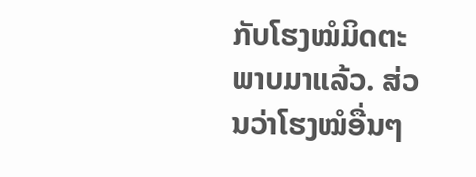ກັບໂຮງໝໍມິດຕະພາບມາແລ້ວ. ສ່ວນວ່າໂຮງໝໍອື່ນໆ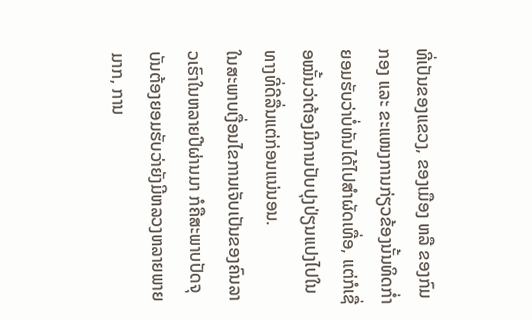ທີ່ເປັນຂອງແຂວງ, ຂອງເມືອງ ຫລື ຂອງກົມກອງ ແລະ ຂະແໜງການກ່ຽວຂ້ອງນັ້ນທິດກໍ່າຍອມຮັບວ່າບໍ່ທັນໄດ້ໄປສໍາຜັດເທື່ອ, ແຕ່ກໍເຊື່ອໝັ້ນວ່າຕ້ອງມີການປັບປຸງປ່ຽນແປງໄປໃນທາງທີ່ດີລື່ນແຕ່ກ່ອນແນ່ນອນ.
ໃນສະພາບເງື່ອນໄຂການເຈັບເປັນຂອງຄົນລາວເຮົາໃນຫລາຍປີຜ່ານມາ ກໍຄືສະພາບປັດຈຸບັນຕ້ອງຍອມຮັບວ່າຍັງມີຫລວງຫລາຍພາຍມາກ, ການ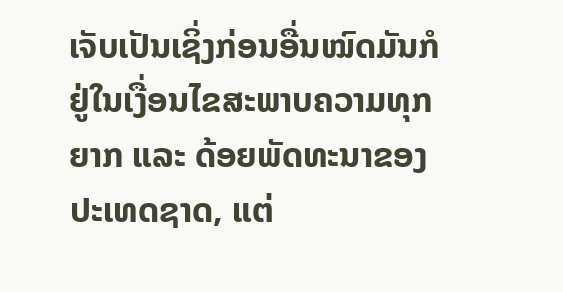ເຈັບເປັນເຊິ່ງກ່ອນອື່ນໝົດມັນກໍຢູ່ໃນເງື່ອນໄຂສະພາບຄວາມທຸກຍາກ ແລະ ດ້ອຍພັດທະນາຂອງປະເທດຊາດ, ແຕ່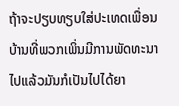ຖ້າຈະປຽບທຽບໃສ່ປະເທດເພື່ອນບ້ານທີ່ພວກເພິ່ນມີການພັດທະນາໄປແລ້ວມັນກໍເປັນໄປໄດ້ຍາ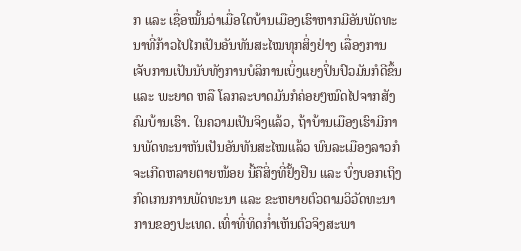ກ ແລະ ເຊື່ອໝັ້ນວ່າເມື່ອໃດບ້ານເມືອງເຮົາຫາກມີອັນພັດທະນາທີ່ກ້າວໄປໄກເປັນອັນທັນສະໄໝທຸກສິ່ງຢ່າງ ເລື່ອງການເຈັບການເປັນນັບທັງການບໍລິການເບິ່ງແຍງປິ່ນປົວມັນກໍດີຂຶ້ນ ແລະ ພະຍາດ ຫລື ໂລກລະບາດມັນກໍຄ່ອຍໆໝົດໄປຈາກສັງຄົມບ້ານເຮົາ. ໃນຄວາມເປັນຈິງແລ້ວ, ຖ້າບ້ານເມືອງເຮົາມີການພັດທະນາຫັນເປັນອັນທັນສະໄໝແລ້ວ ພົນລະເມືອງລາວກໍຈະເກີດຫລາຍຕາຍໜ້ອຍ ນີ້ຄືສິ່ງທີ່ຢັ້ງຢືນ ແລະ ບົ່ງບອກເຖິງກົດເກນການພັດທະນາ ແລະ ຂະຫຍາຍຕົວຕາມວິວັດທະນາການຂອງປະເທດ. ເທົ່າທີ່ທິດກໍ່າເຫັນຕົວຈິງສະພາ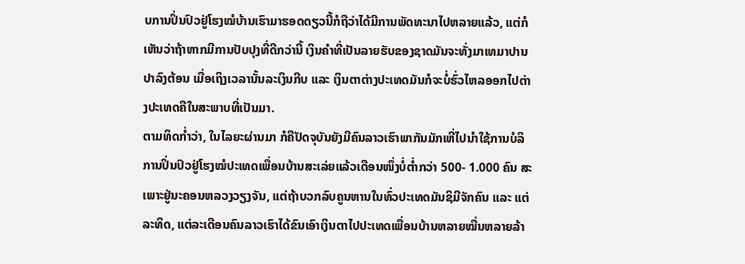ບການປິ່ນປົວຢູ່ໂຮງໝໍບ້ານເຮົາມາຮອດດຽວນີ້ກໍຖືວ່າໄດ້ມີການພັດທະນາໄປຫລາຍແລ້ວ, ແຕ່ກໍເຫັນວ່າຖ້າຫາກມີການປັບປຸງທີ່ດີກວ່ານີ້ ເງິນຄໍາທີ່ເປັນລາຍຮັບຂອງຊາດມັນຈະທັ່ງມາເທມາປານປາລົງຕ້ອນ ເມື່ອເຖິງເວລານັ້ນລະເງິນກີບ ແລະ ເງິນຕາຕ່າງປະເທດມັນກໍຈະບໍ່ຮົ່ວໄຫລອອກໄປຕ່າງປະເທດຄືໃນສະພາບທີ່ເປັນມາ.
ຕາມທິດກໍ່າວ່າ, ໃນໄລຍະຜ່ານມາ ກໍຄືປັດຈຸບັນຍັງມີຄົນລາວເຮົາພາກັນມັກເຫີ່ໄປນໍາໃຊ້ການບໍລິການປິ່ນປົວຢູ່ໂຮງໝໍປະເທດເພື່ອນບ້ານສະເລ່ຍແລ້ວເດືອນໜຶ່ງບໍ່ຕໍ່າກວ່າ 500- 1.000 ຄົນ ສະເພາະຢູ່ນະຄອນຫລວງວຽງຈັນ, ແຕ່ຖ້າບວກລົບຄູນຫານໃນທົ່ວປະເທດມັນຊິມີຈັກຄົນ ແລະ ແຕ່ລະທິດ, ແຕ່ລະເດືອນຄົນລາວເຮົາໄດ້ຂົນເອົາເງິນຕາໄປປະເທດເພື່ອນບ້ານຫລາຍໝື່ນຫລາຍລ້າ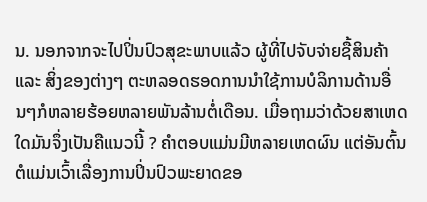ນ. ນອກຈາກຈະໄປປິ່ນປົວສຸຂະພາບແລ້ວ ຜູ້ທີ່ໄປຈັບຈ່າຍຊື້ສິນຄ້າ ແລະ ສິ່ງຂອງຕ່າງໆ ຕະຫລອດຮອດການນໍາໃຊ້ການບໍລິການດ້ານອື່ນໆກໍຫລາຍຮ້ອຍຫລາຍພັນລ້ານຕໍ່ເດືອນ. ເມື່ອຖາມວ່າດ້ວຍສາເຫດໃດມັນຈຶ່ງເປັນຄືແນວນີ້ ? ຄໍາຕອບແມ່ນມີຫລາຍເຫດຜົນ ແຕ່ອັນຕົ້ນຕໍແມ່ນເວົ້າເລື່ອງການປິ່ນປົວພະຍາດຂອ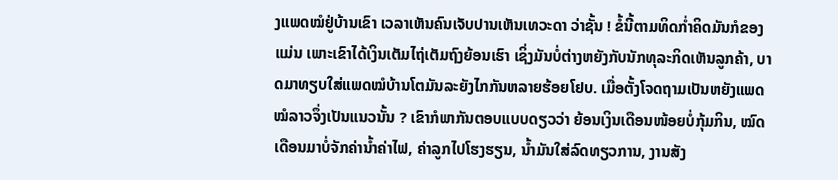ງແພດໝໍຢູ່ບ້ານເຂົາ ເວລາເຫັນຄົນເຈັບປານເຫັນເທວະດາ ວ່າຊັ້ນ ! ຂໍ້ນີ້ຕາມທິດກໍ່າຄິດມັນກໍຂອງແມ່ນ ເພາະເຂົາໄດ້ເງິນເຕັມໄຖ່ເຕັມຖົງຍ້ອນເຮົາ ເຊິ່ງມັນບໍ່ຕ່າງຫຍັງກັບນັກທຸລະກິດເຫັນລູກຄ້າ, ບາດມາທຽບໃສ່ແພດໝໍບ້ານໂຕມັນລະຍັງໄກກັນຫລາຍຮ້ອຍໂຢບ. ເມື່ອຕັ້ງໂຈດຖາມເປັນຫຍັງແພດໝໍລາວຈຶ່ງເປັນແນວນັ້ນ ? ເຂົາກໍພາກັນຕອບແບບດຽວວ່າ ຍ້ອນເງິນເດືອນໜ້ອຍບໍ່ກຸ້ມກິນ, ໝົດເດືອນມາບໍ່ຈັກຄ່ານ້ຳຄ່າໄຟ, ຄ່າລູກໄປໂຮງຮຽນ, ນ້ຳມັນໃສ່ລົດທຽວການ, ງານສັງ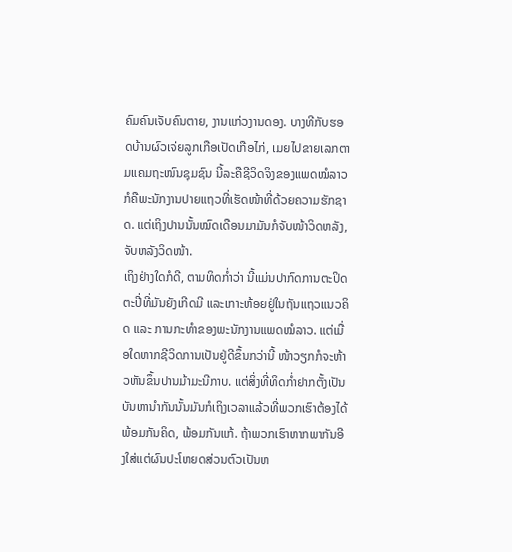ຄົມຄົນເຈັບຄົນຕາຍ, ງານແກ່ວງານດອງ. ບາງທີກັບຮອດບ້ານຜົວເຈ່ຍລູກເກືອເປັດເກືອໄກ່, ເມຍໄປຂາຍເລກຕາມແຄມຖະໜົນຊຸມຊົນ ນີ້ລະຄືຊີວິດຈິງຂອງແພດໝໍລາວ ກໍຄືພະນັກງານປາຍແຖວທີ່ເຮັດໜ້າທີ່ດ້ວຍຄວາມຮັກຊາດ. ແຕ່ເຖິງປານນັ້ນໝົດເດືອນມາມັນກໍຈັບໜ້າວິດຫລັງ, ຈັບຫລັງວິດໜ້າ.
ເຖິງຢ່າງໃດກໍດີ, ຕາມທິດກໍ່າວ່າ ນີ້ແມ່ນປາກົດການຕະປິດຕະປີ່ທີ່ມັນຍັງເກີດມີ ແລະເກາະຫ້ອຍຢູ່ໃນຖັນແຖວແນວຄິດ ແລະ ການກະທໍາຂອງພະນັກງານແພດໝໍລາວ. ແຕ່ເມື່ອໃດຫາກຊີວິດການເປັນຢູ່ດີຂຶ້ນກວ່ານີ້ ໜ້າວຽກກໍຈະຫ້າວຫັນຂຶ້ນປານມ້າມະນີກາບ. ແຕ່ສິ່ງທີ່ທິດກໍ່າຢາກຕັ້ງເປັນບັນຫານໍາກັນນັ້ນມັນກໍເຖິງເວລາແລ້ວທີ່ພວກເຮົາຕ້ອງໄດ້ພ້ອມກັນຄິດ, ພ້ອມກັນແກ້. ຖ້າພວກເຮົາຫາກພາກັນອີງໃສ່ແຕ່ຜົນປະໂຫຍດສ່ວນຕົວເປັນຫ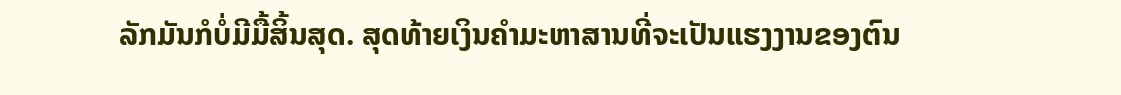ລັກມັນກໍບໍ່ມີມື້ສິ້ນສຸດ. ສຸດທ້າຍເງິນຄໍາມະຫາສານທີ່ຈະເປັນແຮງງານຂອງຕົນ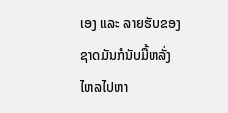ເອງ ແລະ ລາຍຮັບຂອງຊາດມັນກໍນັບມື້ຫລັ່ງໄຫລໄປຫາ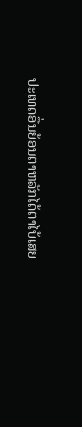ປະເທດອື່ນຍ້ອນຕາຫລັກໄດ້ຕາໄບ້ເສຍ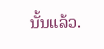ນັ້ນແລ້ວ.